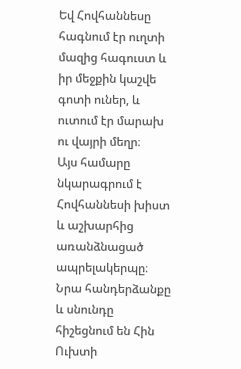Եվ Հովհաննեսը հագնում էր ուղտի մազից հագուստ և իր մեջքին կաշվե գոտի ուներ, և ուտում էր մարախ ու վայրի մեղր։
Այս համարը նկարագրում է Հովհաննեսի խիստ և աշխարհից առանձնացած ապրելակերպը։ Նրա հանդերձանքը և սնունդը հիշեցնում են Հին Ուխտի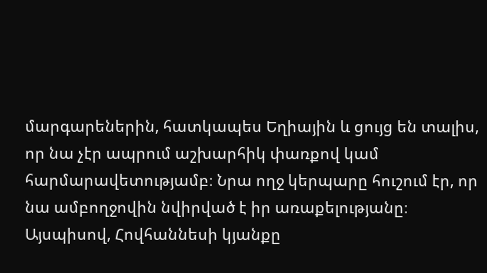մարգարեներին, հատկապես Եղիային և ցույց են տալիս, որ նա չէր ապրում աշխարհիկ փառքով կամ հարմարավետությամբ։ Նրա ողջ կերպարը հուշում էր, որ նա ամբողջովին նվիրված է իր առաքելությանը։ Այսպիսով, Հովհաննեսի կյանքը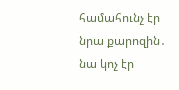համահունչ էր նրա քարոզին․ նա կոչ էր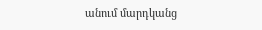անում մարդկանց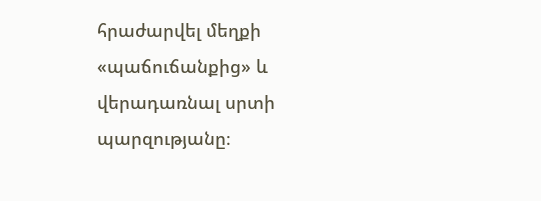հրաժարվել մեղքի «պաճուճանքից» և վերադառնալ սրտի պարզությանը։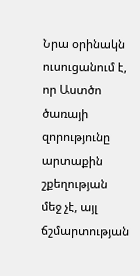Նրա օրինակն ուսուցանում է, որ Աստծո ծառայի զորությունը արտաքին շքեղության մեջ չէ, այլ ճշմարտության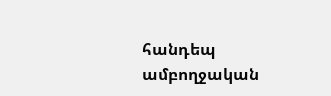հանդեպ ամբողջական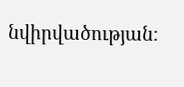նվիրվածության։